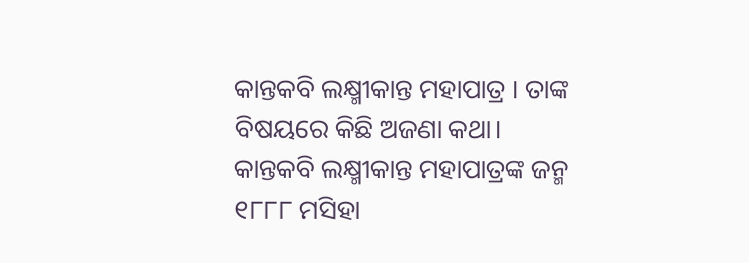କାନ୍ତକବି ଲକ୍ଷ୍ମୀକାନ୍ତ ମହାପାତ୍ର । ତାଙ୍କ ବିଷୟରେ କିଛି ଅଜଣା କଥା।
କାନ୍ତକବି ଲକ୍ଷ୍ମୀକାନ୍ତ ମହାପାତ୍ରଙ୍କ ଜନ୍ମ ୧୮୮୮ ମସିହା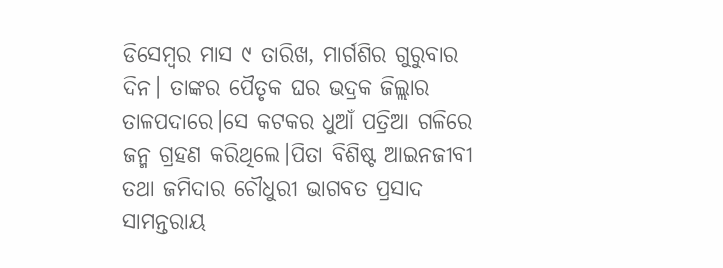ଡିସେମ୍ବର ମାସ ୯ ତାରିଖ, ମାର୍ଗଶିର ଗୁରୁବାର ଦିନ। ତାଙ୍କର ପୈତୃକ ଘର ଭଦ୍ରକ ଜିଲ୍ଲାର ତାଳପଦାରେ।ସେ କଟକର ଧୁଆଁ ପତ୍ରିଆ ଗଳିରେ ଜନ୍ମ ଗ୍ରହଣ କରିଥିଲେ।ପିତା ବିଶିଷ୍ଟ ଆଇନଜୀବୀ ତଥା ଜମିଦାର ଚୌଧୁରୀ ଭାଗବତ ପ୍ରସାଦ ସାମନ୍ତରାୟ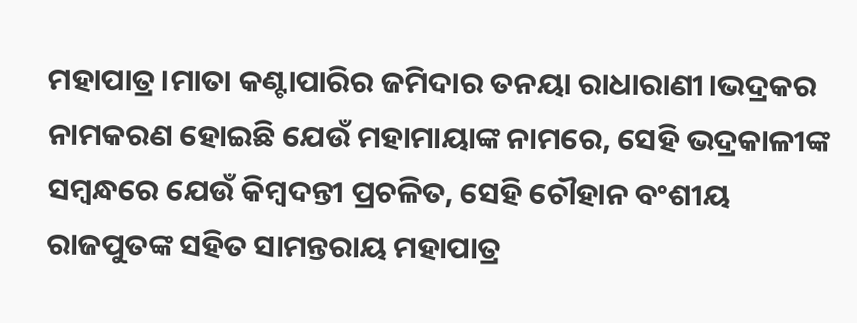ମହାପାତ୍ର।ମାତା କଣ୍ଟାପାରିର ଜମିଦାର ତନୟା ରାଧାରାଣୀ।ଭଦ୍ରକର ନାମକରଣ ହୋଇଛି ଯେଉଁ ମହାମାୟାଙ୍କ ନାମରେ, ସେହି ଭଦ୍ରକାଳୀଙ୍କ ସମ୍ବନ୍ଧରେ ଯେଉଁ କିମ୍ବଦନ୍ତୀ ପ୍ରଚଳିତ, ସେହି ଚୌହାନ ବଂଶୀୟ ରାଜପୁତଙ୍କ ସହିତ ସାମନ୍ତରାୟ ମହାପାତ୍ର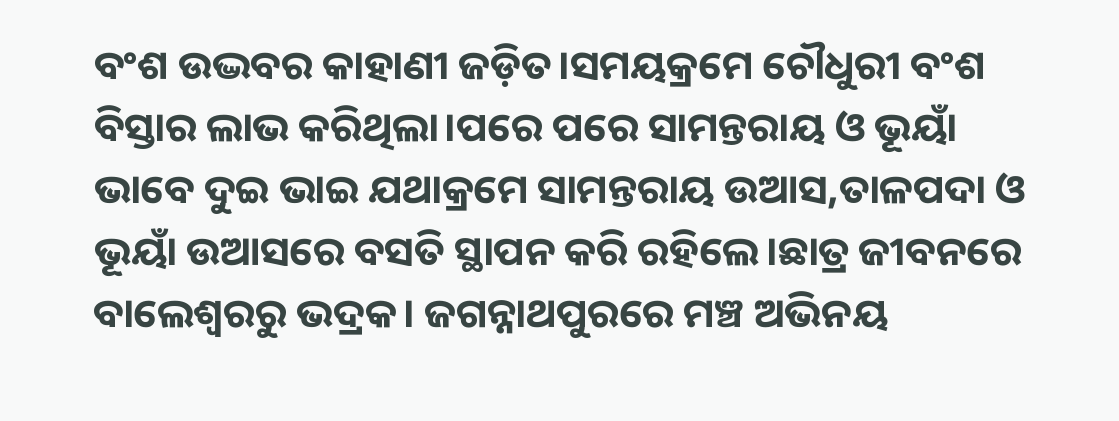ବଂଶ ଉଦ୍ଭବର କାହାଣୀ ଜଡ଼ିତ।ସମୟକ୍ରମେ ଚୌଧୁରୀ ବଂଶ ବିସ୍ତାର ଲାଭ କରିଥିଲା।ପରେ ପରେ ସାମନ୍ତରାୟ ଓ ଭୂୟାଁ ଭାବେ ଦୁଇ ଭାଇ ଯଥାକ୍ରମେ ସାମନ୍ତରାୟ ଉଆସ,ତାଳପଦା ଓ ଭୂୟାଁ ଉଆସରେ ବସତି ସ୍ଥାପନ କରି ରହିଲେ।ଛାତ୍ର ଜୀବନରେ ବାଲେଶ୍ଵରରୁ ଭଦ୍ରକ। ଜଗନ୍ନାଥପୁରରେ ମଞ୍ଚ ଅଭିନୟ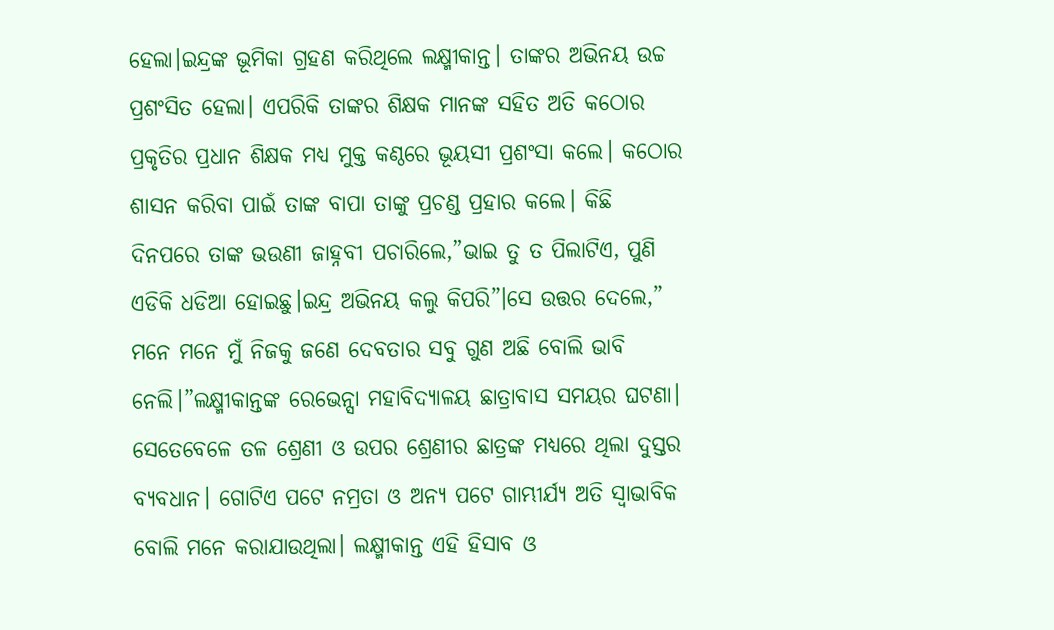ହେଲା।ଇନ୍ଦ୍ରଙ୍କ ଭୂମିକା ଗ୍ରହଣ କରିଥିଲେ ଲକ୍ଷ୍ମୀକାନ୍ତ। ତାଙ୍କର ଅଭିନୟ ଉଚ୍ଚ ପ୍ରଶଂସିତ ହେଲା। ଏପରିକି ତାଙ୍କର ଶିକ୍ଷକ ମାନଙ୍କ ସହିତ ଅତି କଠୋର ପ୍ରକୃତିର ପ୍ରଧାନ ଶିକ୍ଷକ ମଧ୍ୟ ମୁକ୍ତ କଣ୍ଠରେ ଭୂୟସୀ ପ୍ରଶଂସା କଲେ। କଠୋର ଶାସନ କରିବା ପାଇଁ ତାଙ୍କ ବାପା ତାଙ୍କୁ ପ୍ରଚଣ୍ଡ ପ୍ରହାର କଲେ। କିଛି ଦିନପରେ ତାଙ୍କ ଭଉଣୀ ଜାହ୍ନବୀ ପଚାରିଲେ,”ଭାଇ ତୁ ତ ପିଲାଟିଏ, ପୁଣି ଏଡିକି ଧଡିଆ ହୋଇଛୁ।ଇନ୍ଦ୍ର ଅଭିନୟ କଲୁ କିପରି”।ସେ ଉତ୍ତର ଦେଲେ,” ମନେ ମନେ ମୁଁ ନିଜକୁ ଜଣେ ଦେବତାର ସବୁ ଗୁଣ ଅଛି ବୋଲି ଭାବି ନେଲି।”ଲକ୍ଷ୍ମୀକାନ୍ତଙ୍କ ରେଭେନ୍ସା ମହାବିଦ୍ୟାଳୟ ଛାତ୍ରାବାସ ସମୟର ଘଟଣା। ସେତେବେଳେ ତଳ ଶ୍ରେଣୀ ଓ ଉପର ଶ୍ରେଣୀର ଛାତ୍ରଙ୍କ ମଧ୍ୟରେ ଥିଲା ଦୁସ୍ତର ବ୍ୟବଧାନ। ଗୋଟିଏ ପଟେ ନମ୍ରତା ଓ ଅନ୍ୟ ପଟେ ଗାମ୍ଭୀର୍ଯ୍ଯ ଅତି ସ୍ଵାଭାବିକ ବୋଲି ମନେ କରାଯାଉଥିଲା। ଲକ୍ଷ୍ମୀକାନ୍ତ ଏହି ହିସାବ ଓ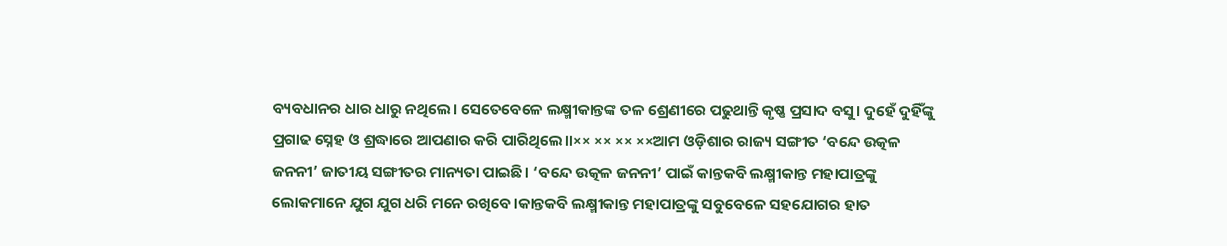ବ୍ୟବଧାନର ଧାର ଧାରୁ ନଥିଲେ। ସେତେବେଳେ ଲକ୍ଷ୍ମୀକାନ୍ତଙ୍କ ତଳ ଶ୍ରେଣୀରେ ପଢୁଥାନ୍ତି କୃଷ୍ଣ ପ୍ରସାଦ ବସୁ। ଦୁହେଁ ଦୁହିଁଙ୍କୁ ପ୍ରଗାଢ ସ୍ନେହ ଓ ଶ୍ରଦ୍ଧାରେ ଆପଣାର କରି ପାରିଥିଲେ।।×× ×× ×× ××ଆମ ଓଡ଼ିଶାର ରାଜ୍ୟ ସଙ୍ଗୀତ ‘ବନ୍ଦେ ଉତ୍କଳ ଜନନୀ’ ଜାତୀୟ ସଙ୍ଗୀତର ମାନ୍ୟତା ପାଇଛି। ‘ବନ୍ଦେ ଉତ୍କଳ ଜନନୀ’ ପାଇଁ କାନ୍ତକବି ଲକ୍ଷ୍ମୀକାନ୍ତ ମହାପାତ୍ରଙ୍କୁ ଲୋକମାନେ ଯୁଗ ଯୁଗ ଧରି ମନେ ରଖିବେ।କାନ୍ତକବି ଲକ୍ଷ୍ମୀକାନ୍ତ ମହାପାତ୍ରଙ୍କୁ ସବୁବେଳେ ସହଯୋଗର ହାତ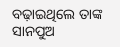ବଢ଼ାଇଥିଲେ ତାଙ୍କ ସାନପୁଅ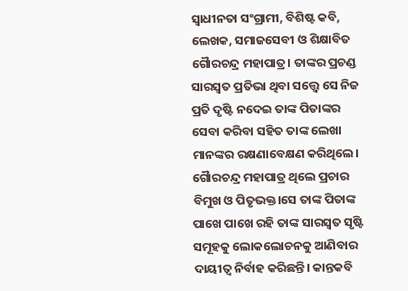ସ୍ଵାଧୀନତା ସଂଗ୍ରାମୀ, ବିଶିଷ୍ଟ କବି, ଲେଖକ, ସମାଜସେବୀ ଓ ଶିକ୍ଷାବିତ ଗୈାରଚନ୍ଦ୍ର ମହାପାତ୍ର। ତାଙ୍କର ପ୍ରଚଣ୍ଡ ସାରସ୍ଵତ ପ୍ରତିଭା ଥିବା ସତ୍ତ୍ବେ ସେ ନିଜ ପ୍ରତି ଦୃଷ୍ଟି ନଦେଇ ତାଙ୍କ ପିତାଙ୍କର ସେବା କରିବା ସହିତ ତାଙ୍କ ଲେଖା ମାନଙ୍କର ରକ୍ଷଣାବେକ୍ଷଣ କରିଥିଲେ। ଗୈାରଚନ୍ଦ୍ର ମହାପାତ୍ର ଥିଲେ ପ୍ରଚାର ବିମୁଖ ଓ ପିତୃଭକ୍ତ।ସେ ତାଙ୍କ ପିତାଙ୍କ ପାଖେ ପାଖେ ରହି ତାଙ୍କ ସାରସ୍ଵତ ସୃଷ୍ଟି ସମୂହକୁ ଲୋକଲୋଚନକୁ ଆଣିବାର ଦାୟୀତ୍ୱ ନିର୍ବାହ କରିଛନ୍ତି। କାନ୍ତକବି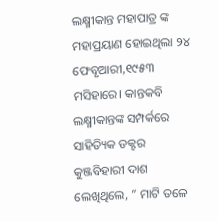ଲକ୍ଷ୍ମୀକାନ୍ତ ମହାପାତ୍ର ଙ୍କ ମହାପ୍ରୟାଣ ହୋଇଥିଲା ୨୪ ଫେବୃଆରୀ,୧୯୫୩ ମସିହାରେ। କାନ୍ତକବି ଲକ୍ଷ୍ମୀକାନ୍ତଙ୍କ ସମ୍ପର୍କରେ ସାହିତ୍ୟିକ ଡକ୍ଟର କୁଞ୍ଜବିହାରୀ ଦାଶ ଲେଖିଥିଲେ, ” ମାଟି ତଳେ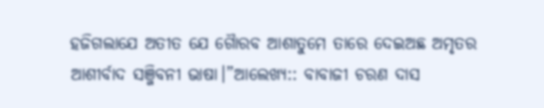ହଜିଗଲାଯେ ଅତୀତ ଯେ ଗୈାରବ ଆଶାତୁମେ ତାରେ ଦେଇଅଛ ଅମୃତର ଆଶୀର୍ବାଦ ସଞ୍ଜିବନୀ ଭାଷା।”ଆଲେଖ୍ୟ:: ବାବାଜୀ ଚରଣ ଦାସ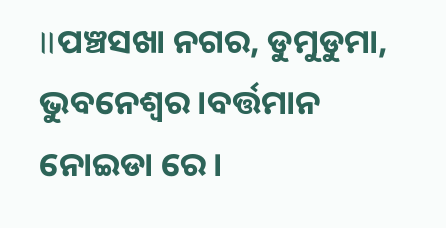।।ପଞ୍ଚସଖା ନଗର, ଡୁମୁଡୁମା, ଭୁବନେଶ୍ବର।ବର୍ତ୍ତମାନ ନୋଇଡା ରେ।